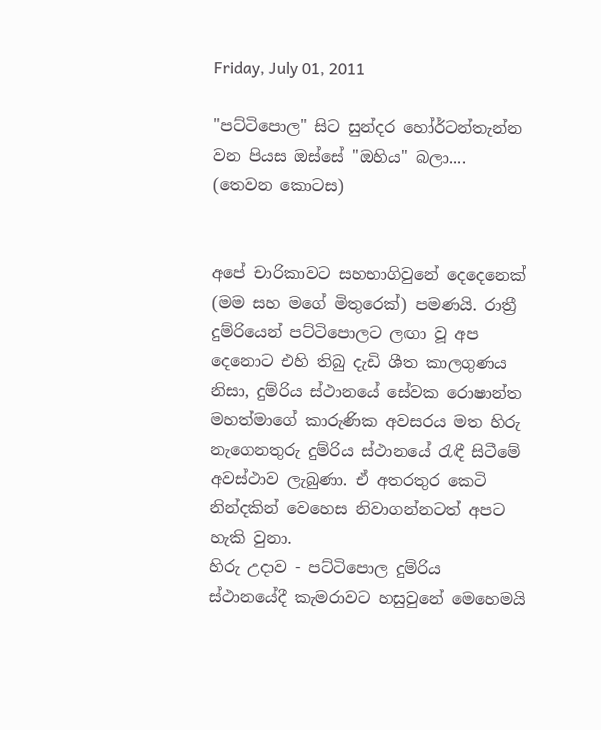Friday, July 01, 2011

"පට්ටිපොල" සිට සුන්දර හෝර්ටන්තැන්න වන පියස ඔස්සේ "ඔහිය" බලා.... (තෙවන කොටස)


අපේ චාරිකාවට සහභාගිවුනේ දෙදෙනෙක් (මම සහ මගේ මිතුරෙක්) පමණයි. රාත්‍රී දුම්රියෙන් පට්ටිපොලට ලඟා වූ අප දෙනොට එහි තිබු දැඩි ශීත කාලගුණය නිසා, දුම්රිය ස්ථානයේ සේවක රොෂාන්ත මහත්මාගේ කාරුණික අවසරය මත හිරු නැගෙනතුරු දුම්රිය ස්ථානයේ රැඳී සිටීමේ අවස්ථාව ලැබුණා. ඒ අතරතුර කෙටි නින්දකින් වෙහෙස නිවාගන්නටත් අපට හැකි වුනා.
හිරු උදාව - පට්ටිපොල දුම්රිය ස්ථානයේදී කැමරාවට හසුවුනේ මෙහෙමයි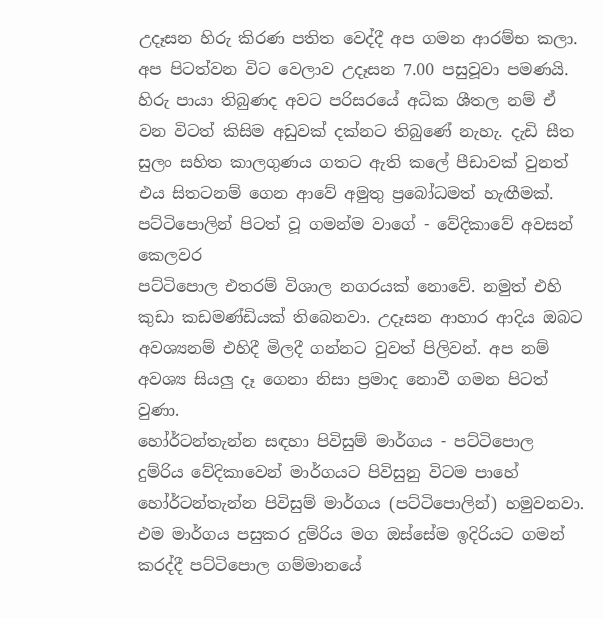උදෑසන හිරු කිරණ පතිත වෙද්දී අප ගමන ආරම්භ කලා. අප පිටත්වන විට වෙලාව උදෑසන 7.00 පසුවූවා පමණයි. හිරු පායා තිබුණද අවට පරිසරයේ අධික ශීතල නම් ඒ වන විටත් කිසිම අඩුවක් දක්නට තිබුණේ නැහැ. දැඩි සීත සුලං සහිත කාලගුණය ගතට ඇති කලේ පීඩාවක් වුනත් එය සිතටනම් ගෙන ආවේ අමුතු ප්‍රබෝධමත් හැඟීමක්.
පට්ටිපොලින් පිටත් වූ ගමන්ම වාගේ - වේදිකාවේ අවසන් කෙලවර
පට්ටිපොල එතරම් විශාල නගරයක් නොවේ. නමුත් එහි කුඩා කඩමණ්ඩියක් තිබෙනවා. උදෑසන ආහාර ආදිය ඔබට අවශ්‍යනම් එහිදී මිලදී ගන්නට වුවත් පිලිවන්. අප නම් අවශ්‍ය සියලු දෑ ගෙනා නිසා ප්‍රමාද නොවී ගමන පිටත් වුණා.
හෝර්ටන්තැන්න සඳහා පිවිසුම් මාර්ගය - පට්ටිපොල
දුම්රිය වේදිකාවෙන් මාර්ගයට පිවිසුනු විටම පාහේ හෝර්ටන්තැන්න පිවිසුම් මාර්ගය (පට්ටිපොලින්) හමුවනවා. එම මාර්ගය පසුකර දුම්රිය මග ඔස්සේම ඉදිරියට ගමන් කරද්දී පට්ටිපොල ගම්මානයේ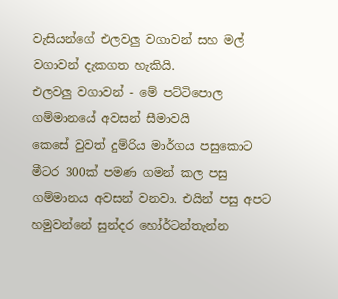වැසියන්ගේ එලවලු වගාවන් සහ මල් වගාවන් දැකගත හැකියි.
එලවලු වගාවන් - මේ පට්ටිපොල ගම්මානයේ අවසන් සීමාවයි
කෙසේ වුවත් දුම්රිය මාර්ගය පසුකොට මීටර 300ක් පමණ ගමන් කල පසු ගම්මානය අවසන් වනවා. එයින් පසු අපට හමුවන්නේ සුන්දර හෝර්ටන්තැන්න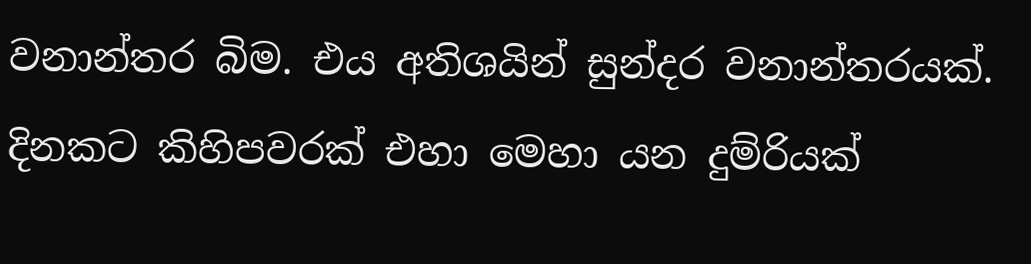වනාන්තර බිම. එය අතිශයින් සුන්දර වනාන්තරයක්. දිනකට කිහිපවරක් එහා මෙහා යන දුම්රියක්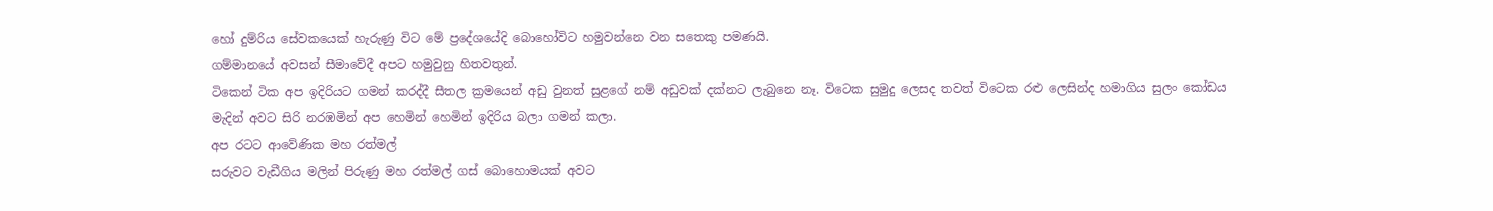හෝ දුම්රිය සේවකයෙක් හැරුණු විට මේ ප්‍රදේශයේදි බොහෝවිට හමුවන්නෙ වන සතෙකු පමණයි.
ගම්මානයේ අවසන් සීමාවේදී අපට හමුවුනු හිතවතුන්.
ටිකෙන් ටික අප ඉදිරියට ගමන් කරද්දී සීතල ක්‍රමයෙන් අඩු වුනත් සුළගේ නම් අඩුවක් දක්නට ලැබුනෙ නෑ. විටෙක සුමුදු ලෙසද තවත් විටෙක රළු ලෙසින්ද හමාගිය සුලං කෝඩය මැදින් අවට සිරි නරඹමින් අප හෙමින් හෙමින් ඉදිරිය බලා ගමන් කලා.
අප රටට ආවේණික මහ රත්මල්
සරුවට වැඩීගිය මලින් පිරුණු මහ රත්මල් ගස් බොහොමයක් අවට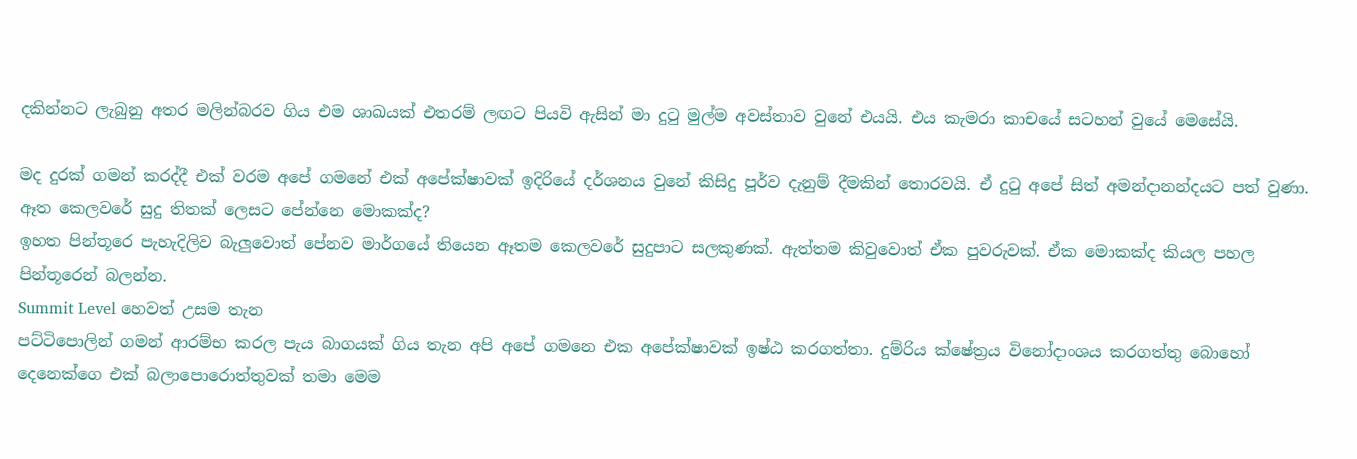දකින්නට ලැබුනු අතර මලින්බරව ගිය එම ශාඛයක් එතරම් ලඟට පියවි ඇසින් මා දුටු මුල්ම අවස්තාව වුනේ එයයි. එය කැමරා කාචයේ සටහන් වුයේ මෙසේයි.

මද දුරක් ගමන් කරද්දී එක් වරම අපේ ගමනේ එක් අපේක්ෂාවක් ඉදිරියේ දර්ශනය වුනේ කිසිදු පූර්ව දැනුම් දීමකින් තොරවයි. ඒ දුටු අපේ සිත් අමන්දානන්දයට පත් වුණා.
ඈත කෙලවරේ සුදු තිතක් ලෙසට පේන්නෙ මොකක්ද?
ඉහත පින්තූරෙ පැහැදිලිව බැලුවොත් පේනව මාර්ගයේ තියෙන ඈතම කෙලවරේ සුදුපාට සලකුණක්. ඇත්තම කිවුවොත් ඒක පුවරුවක්. ඒක මොකක්ද කියල පහල පින්තූරෙන් බලන්න.
Summit Level හෙවත් උසම තැන
පට්ටිපොලින් ගමන් ආරම්භ කරල පැය බාගයක් ගිය තැන අපි අපේ ගමනෙ එක අපේක්ෂාවක් ඉෂ්ඨ කරගත්තා. දුම්රිය ක්ෂේත්‍රය විනෝදාංශය කරගත්තු බොහෝ දෙනෙක්ගෙ එක් බලාපොරොත්තුවක් තමා මෙම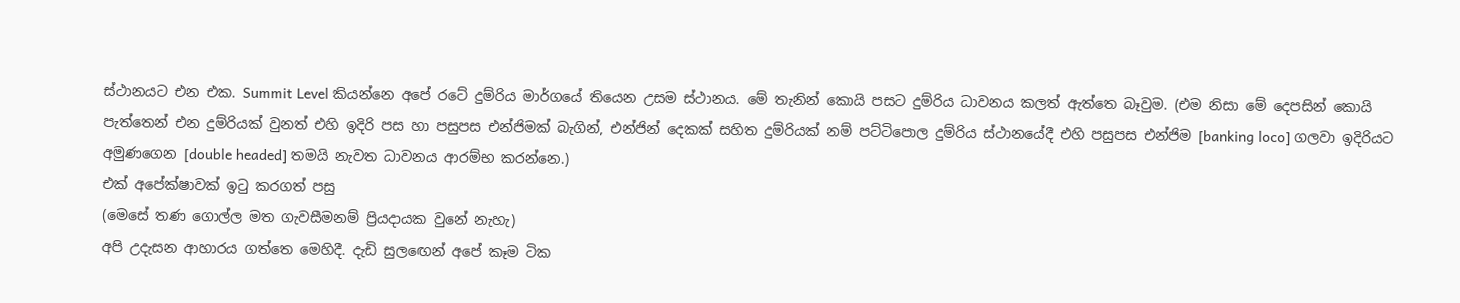ස්ථානයට එන එක. Summit Level කියන්නෙ අපේ රටේ දුම්රිය මාර්ගයේ තියෙන උසම ස්ථානය. මේ තැනින් කොයි පසට දුම්රිය ධාවනය කලත් ඇත්තෙ බෑවුම. (එම නිසා මේ දෙපසින් කොයි පැත්තෙන් එන දුම්රියක් වුනත් එහි ඉදිරි පස හා පසුපස එන්ජිමක් බැගින්, එන්ජින් දෙකක් සහිත දුම්රියක් නම් පට්ටිපොල දුම්රිය ස්ථානයේදී එහි පසුපස එන්ජිම [banking loco] ගලවා ඉදිරියට අමුණගෙන [double headed] තමයි නැවත ධාවනය ආරම්භ කරන්නෙ.)
එක් අපේක්ෂාවක් ඉටු කරගත් පසු
(මෙසේ තණ ගොල්ල මත ගැවසීමනම් ප්‍රියදායක වුනේ නැහැ)
අපි උදැසන ආහාරය ගත්තෙ මෙහිදී. දැඩි සුලඟෙන් අපේ කෑම ටික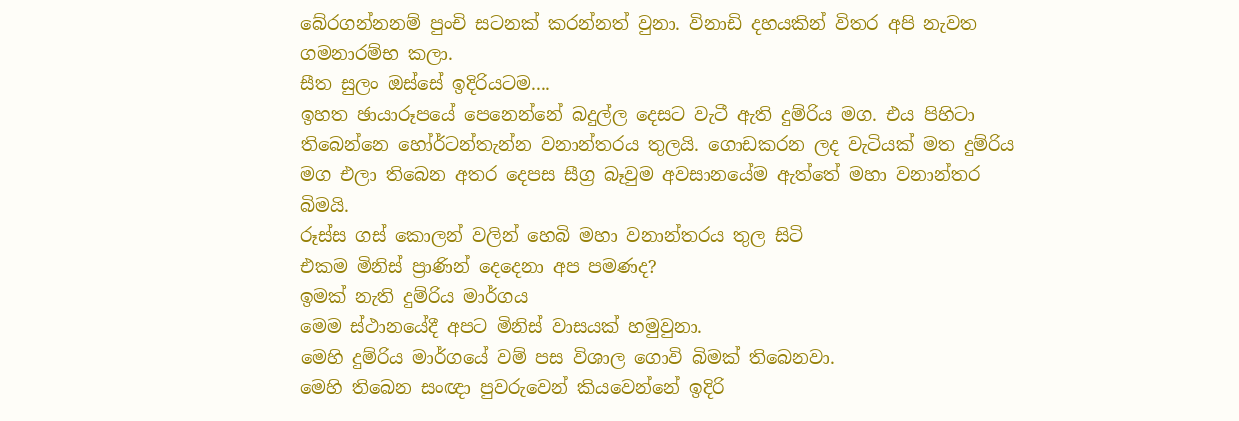බේරගන්නනම් පුංචි සටනක් කරන්නත් වුනා. විනාඩි දහයකින් විතර අපි නැවත ගමනාරම්භ කලා.
සීත සුලං ඔස්සේ ඉදිරියටම....
ඉහත ඡායාරූපයේ පෙනෙන්නේ බදුල්ල දෙසට වැටී ඇති දුම්රිය මග. එය පිහිටා තිබෙන්නෙ හෝර්ටන්තැන්න වනාන්තරය තුලයි. ගොඩකරන ලද වැටියක් මත දුම්රිය මග එලා තිබෙන අතර දෙපස සීග්‍ර බෑවුම අවසානයේම ඇත්තේ මහා වනාන්තර බිමයි.
රූස්ස ගස් කොලන් වලින් හෙබි මහා වනාන්තරය තුල සිටි
එකම මිනිස් ප්‍රාණින් දෙදෙනා අප පමණද?
ඉමක් නැති දුම්රිය මාර්ගය
මෙම ස්ථානයේදී අපට මිනිස් වාසයක් හමුවුනා.
මෙහි දුම්රිය මාර්ගයේ වම් පස විශාල ගොවි බිමක් තිබෙනවා.
මෙහි තිබෙන සංඥා පුවරුවෙන් කියවෙන්නේ ඉදිරි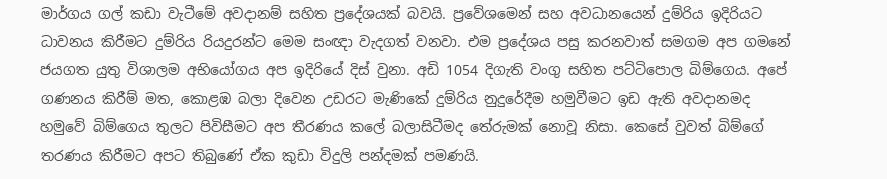මාර්ගය ගල් කඩා වැටීමේ අවදානම් සහිත ප්‍රදේශයක් බවයි. ප්‍රවේශමෙන් සහ අවධානයෙන් දුම්රිය ඉදිරියට ධාවනය කිරීමට දුම්රිය රියදුරන්ට මෙම සංඥා වැදගත් වනවා. එම ප්‍රදේශය පසු කරනවාත් සමගම අප ගමනේ ජයගත යුතු විශාලම අභියෝගය අප ඉදිරියේ දිස් වුනා. අඩි 1054 දිගැති වංගු සහිත පට්ටිපොල බිම්ගෙය. අපේ ගණනය කිරීම් මත, කොළඹ බලා දිවෙන උඩරට මැණිකේ දුම්රිය නුදුරේදීම හමුවීමට ඉඩ ඇති අවදානමද හමුවේ බිම්ගෙය තුලට පිවිසීමට අප තීරණය කලේ බලාසිටීමද තේරුමක් නොවූ නිසා. කෙසේ වුවත් බිම්ගේ තරණය කිරීමට අපට තිබුණේ ඒක කුඩා විදුලි පන්දමක් පමණයි.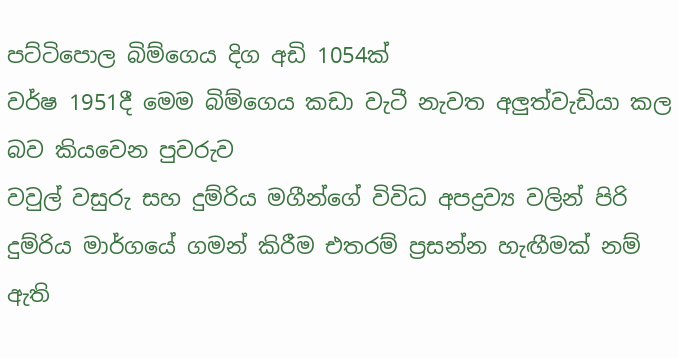පට්ටිපොල බිම්ගෙය දිග අඩි 1054ක්
වර්ෂ 1951දී මෙම බිම්ගෙය කඩා වැටී නැවත අලුත්වැඩියා කල බව කියවෙන පුවරුව
වවුල් වසුරු සහ දුම්රිය මගීන්ගේ විවිධ අපද්‍රව්‍ය වලින් පිරි දුම්රිය මාර්ගයේ ගමන් කිරීම එතරම් ප්‍රසන්න හැඟීමක් නම් ඇති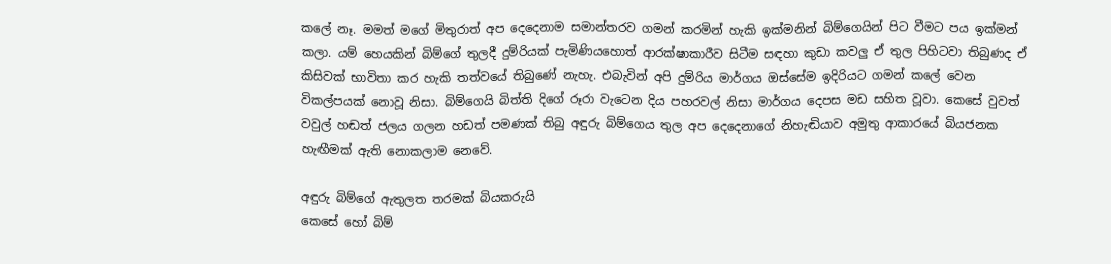කලේ නෑ. මමත් මගේ මිතුරාත් අප දෙදෙනාම සමාන්තරව ගමන් කරමින් හැකි ඉක්මනින් බිම්ගෙයින් පිට වීමට පය ඉක්මන් කලා. යම් හෙයකින් බිම්ගේ තුලදී දුම්රියක් පැමිණියහොත් ආරක්ෂාකාරීව සිටීම සඳහා කුඩා කවලු ඒ තුල පිහිටවා තිබුණද ඒ කිසිවක් භාවිතා කර හැකි තත්වයේ තිබුණේ නැහැ. එබැවින් අපි දුම්රිය මාර්ගය ඔස්සේම ඉදිරියට ගමන් කලේ වෙන විකල්පයක් නොවූ නිසා. බිම්ගෙයි බිත්ති දිගේ රූරා වැටෙන දිය පහරවල් නිසා මාර්ගය දෙපස මඩ සහිත වූවා. කෙසේ වුවත් වවුල් හඬත් ජලය ගලන හඩත් පමණක් තිබු අඳුරු බිම්ගෙය තුල අප දෙදෙනාගේ නිහැඬියාව අමුතු ආකාරයේ බියජනක හැඟීමක් ඇති නොකලාම නෙවේ.

අඳුරු බිම්ගේ ඇතුලත තරමක් බියකරුයි
කෙසේ හෝ බිම්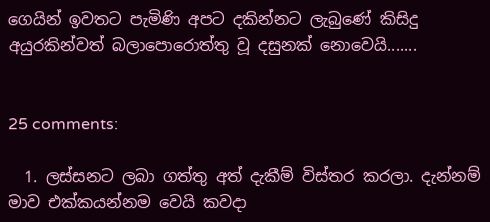ගෙයින් ඉවතට පැමිණි අපට දකින්නට ලැබුණේ කිසිදු අයුරකින්වත් බලාපොරොත්තු වූ දසුනක් නොවෙයි.......


25 comments:

  1. ලස්සනට ලබා ගත්තු අත් දැකීම් විස්තර කරලා. දැන්නම් මාව එක්කයන්නම වෙයි කවදා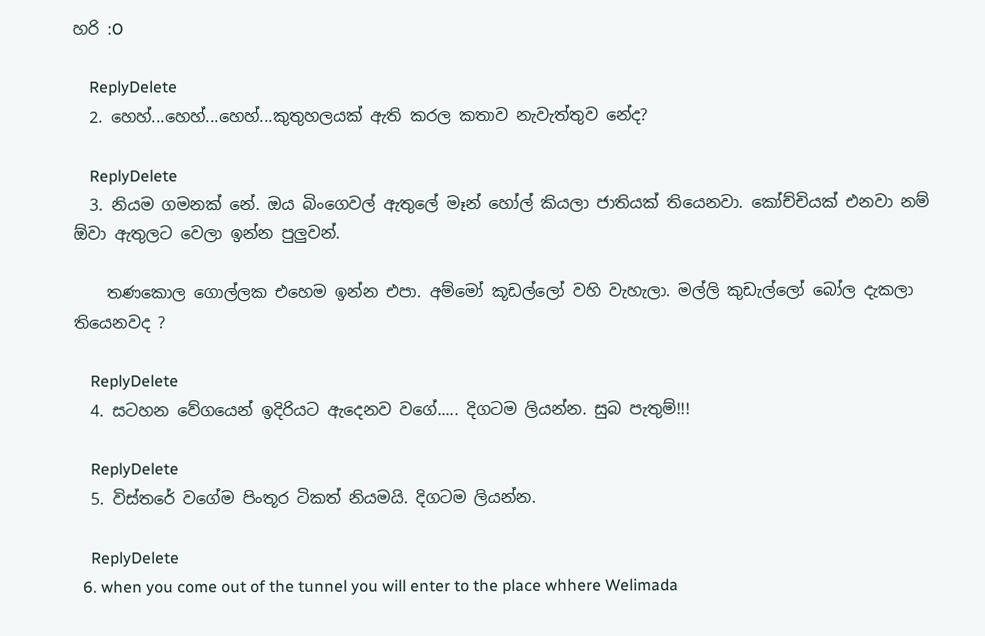හරි :O

    ReplyDelete
  2. හෙහ්...හෙහ්...හෙහ්...කුතුහලයක් ඇති කරල කතාව නැවැත්තුව නේද?

    ReplyDelete
  3. නියම ගමනක් නේ. ඔය බිංගෙවල් ඇතුලේ මෑන් හෝල් කියලා ජාතියක් තියෙනවා. කෝච්චියක් එනවා නම් ඕවා ඇතුලට වෙලා ඉන්න පුලුවන්.

    තණකොල ගොල්ලක එහෙම ඉන්න එපා. අම්මෝ කූඩල්ලෝ වහි වැහැලා. මල්ලි කුඩැල්ලෝ බෝල දැකලා තියෙනවද ?

    ReplyDelete
  4. සටහන වේගයෙන් ඉදිරියට ඇදෙනව වගේ..... දිගටම ලියන්න. සුබ පැතුම්!!!

    ReplyDelete
  5. විස්තරේ වගේම පිංතූර ටිකත් නියමයි. දිගටම ලියන්න.

    ReplyDelete
  6. when you come out of the tunnel you will enter to the place whhere Welimada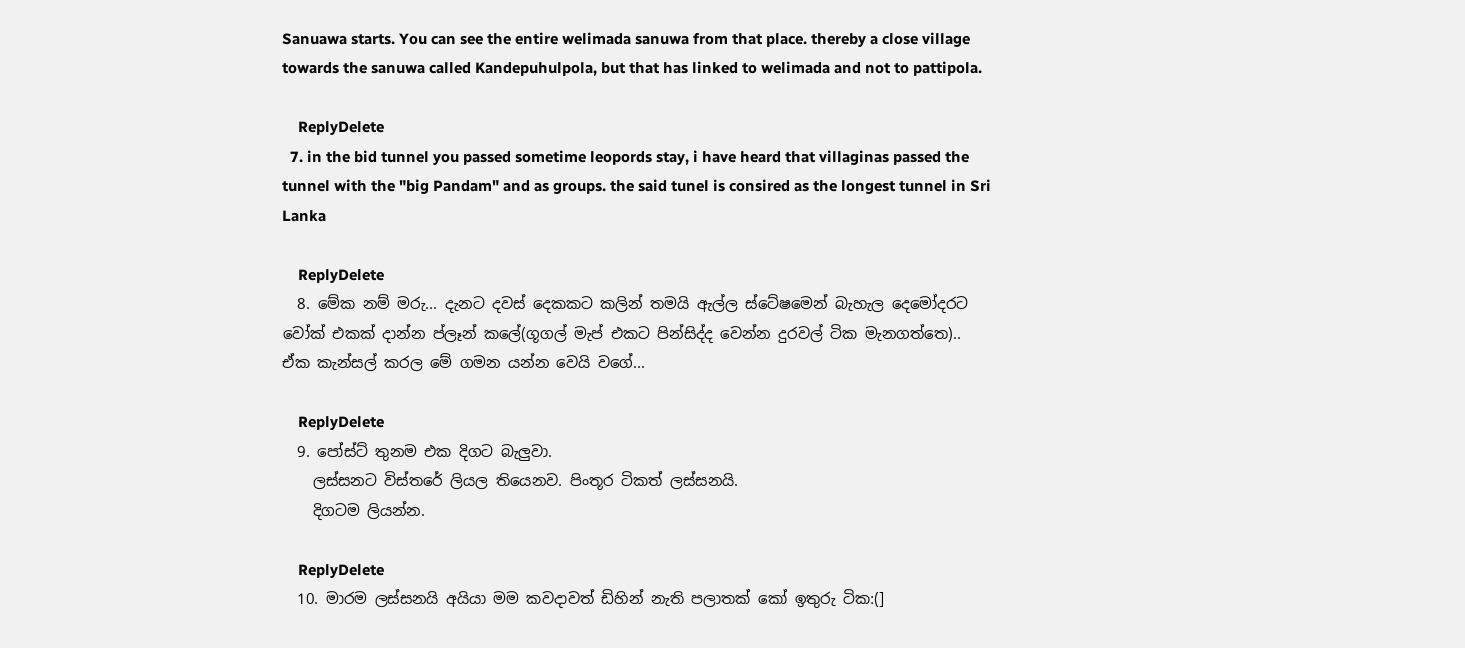Sanuawa starts. You can see the entire welimada sanuwa from that place. thereby a close village towards the sanuwa called Kandepuhulpola, but that has linked to welimada and not to pattipola.

    ReplyDelete
  7. in the bid tunnel you passed sometime leopords stay, i have heard that villaginas passed the tunnel with the "big Pandam" and as groups. the said tunel is consired as the longest tunnel in Sri Lanka

    ReplyDelete
  8. මේක නම් මරු... දැනට දවස් දෙකකට කලින් තමයි ඇල්ල ස්ටේෂමෙන් බැහැල දෙමෝදරට වෝක් එකක් දාන්න ප්ලෑන් කලේ(ගූගල් මැප් එකට පින්සිද්ද වෙන්‍න දුරවල් ටික මැනගත්තෙ).. ඒක කැන්සල් කරල මේ ගමන යන්න වෙයි වගේ...

    ReplyDelete
  9. පෝස්ට් තුනම එක දිගට බැලුවා.
    ලස්සනට විස්තරේ ලියල තියෙනව. පිංතූර ටිකත් ලස්සනයි.
    දිගටම ලියන්න.

    ReplyDelete
  10. මාරම ලස්සනයි අයියා මම කවදාවත් ඩිහින් නැති පලාතක් කෝ ඉතුරු ටික:(]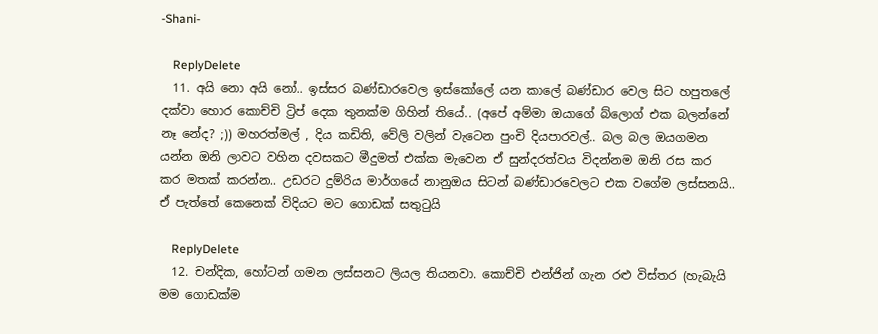-Shani-

    ReplyDelete
  11. අයි නො අයි නෝ.. ඉස්සර බණ්ඩාරවෙල ඉස්කෝලේ යන කාලේ බණ්ඩාර වෙල සිට හපුතලේ දක්වා හොර කොච්චි ට්‍රිප් දෙක තුනක්ම ගිහින් තියේ.. (අපේ අම්මා ඔයාගේ බ්ලොග් එක බලන්නේ නෑ නේද? ;)) මහරත්මල් , දිය කඩිති, වේලි වලින් වැටෙන පුංචි දියපාරවල්.. බල බල ඔයගමන යන්න ඔනි ලාවට වහින දවසකට මීදුමත් එක්ක මැවෙන ඒ සුන්දරත්වය විදන්නම ඔනි රස කර කර මතක් කරන්න.. උඩරට දුම්රිය මාර්ගයේ නානුඔය සිටන් බණ්ඩාරවෙලට එක වගේම ලස්සනයි.. ඒ පැත්තේ කෙනෙක් විදියට මට ගොඩක් සතුටුයි

    ReplyDelete
  12. චන්දික, හෝටන් ගමන ලස්සනට ලියල තියනවා. කොච්චි එන්ජින් ගැන රළු විස්තර (හැබැයි මම ගොඩක්ම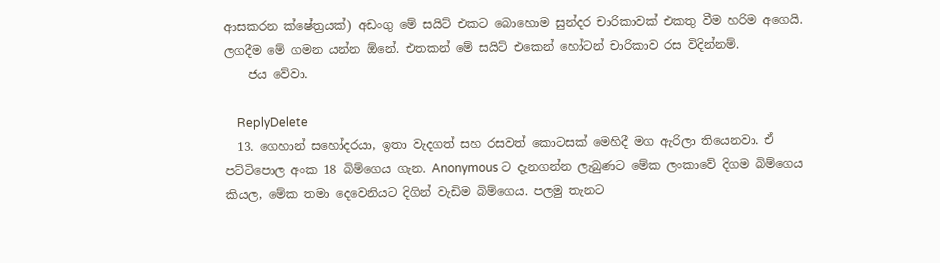ආසකරන ක්ෂේත්‍රයක්) අඩංගු මේ සයිට් එකට බොහොම සුන්දර චාරිකාවක් එකතු වීම හරිම අගෙයි. ලගදීම මේ ගමන යන්න ඕනේ. එතකන් මේ සයිට් එකෙන් හෝටන් චාරිකාව රස විදින්නම්.
    ජය වේවා.

    ReplyDelete
  13. ගෙහාන් සහෝදරයා, ඉතා වැදගත් සහ රසවත් කොටසක් මෙහිදී මග ඇරිලා තියෙනවා. ඒ පට්ටිපොල අංක 18 බිම්ගෙය ගැන. Anonymous ට දැනගන්න ලැබුණට මේක ලංකාවේ දිගම බිම්ගෙය කියල, මේක තමා දෙවෙනියට දිගින් වැඩිම බිම්ගෙය. පලමු තැනට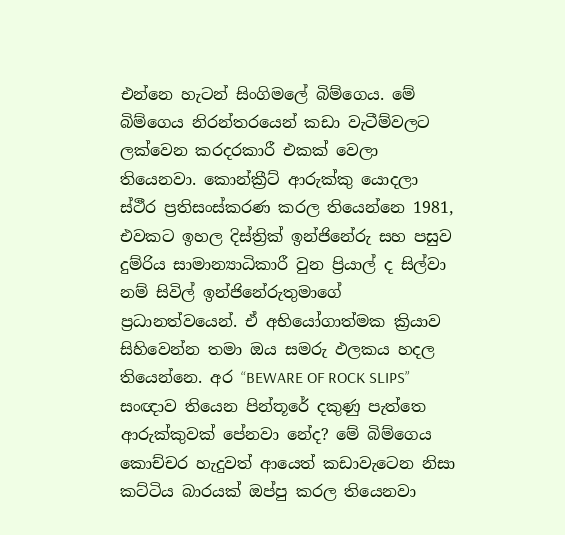එන්නෙ හැටන් සිංගිමලේ බිම්ගෙය. මේ බිම්ගෙය නිරන්තරයෙන් කඩා වැටීම්වලට ලක්වෙන කරදරකාරී එකක් වෙලා තියෙනවා. කොන්ක්‍රීට් ආරුක්කු යොදලා ස්ථීර ප්‍රතිසංස්කරණ කරල තියෙන්නෙ 1981, එවකට ඉහල දිස්ත්‍රික් ඉන්ජිනේරු සහ පසුව දුම්රිය සාමාන්‍යාධිකාරී වුන ප්‍රියාල් ද සිල්වා නම් සිවිල් ඉන්ජිනේරුතුමාගේ ප්‍රධානත්වයෙන්. ඒ අභියෝගාත්මක ක්‍රියාව සිහිවෙන්න තමා ඔය සමරු ඵලකය හදල තියෙන්නෙ. අර “BEWARE OF ROCK SLIPS” සංඥාව තියෙන පින්තූරේ දකුණු පැත්තෙ ආරුක්කුවක් පේනවා නේද? මේ බිම්ගෙය කොච්චර හැදුවත් ආයෙත් කඩාවැටෙන නිසා කට්ටිය බාරයක් ඔප්පු කරල තියෙනවා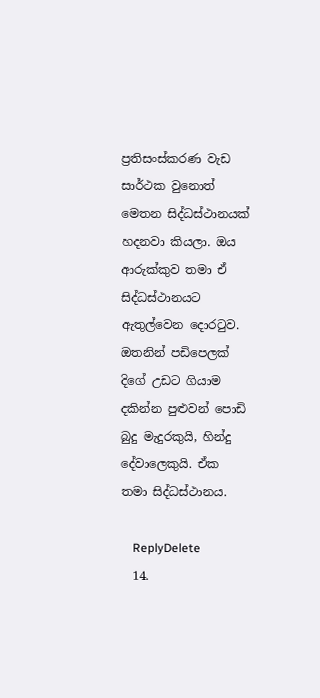ප්‍රතිසංස්කරණ වැඩ සාර්ථක වුනොත් මෙතන සිද්ධස්ථානයක් හදනවා කියලා. ඔය ආරුක්කුව තමා ඒ සිද්ධස්ථානයට ඇතුල්වෙන දොරටුව. ඔතනින් පඩිපෙලක් දිගේ උඩට ගියාම දකින්න පුළුවන් පොඩි බුදු මැදුරකුයි, හින්දු දේවාලෙකුයි. ඒක තමා සිද්ධස්ථානය.

    ReplyDelete
  14.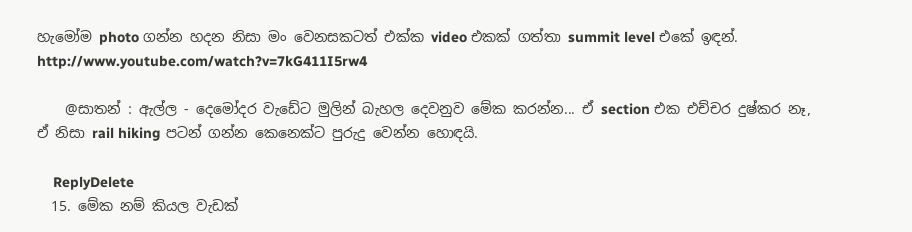හැමෝම photo ගන්න හදන නිසා මං වෙනසකටත් එක්ක video එකක් ගත්තා summit level එකේ ඉඳන්. http://www.youtube.com/watch?v=7kG411I5rw4

    @සාතන් : ඇල්ල - දෙමෝදර වැඩේට මුලින් බැහල දෙවනුව මේක කරන්න... ඒ section එක එච්චර දුෂ්කර නෑ, ඒ නිසා rail hiking පටන් ගන්න කෙනෙක්ට පුරුදු වෙන්න හොඳයි.

    ReplyDelete
  15. මේක නම් කියල වැඩක්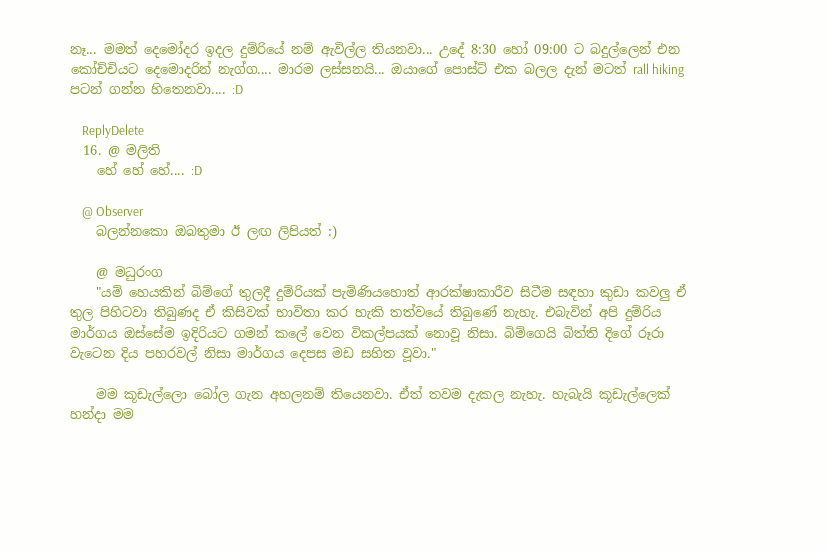නෑ... මමත් දෙමෝදර ඉදල දුම්රියේ නම් ඇවිල්ල තියනවා... උදේ 8:30 හෝ 09:00 ට බදුල්ලෙන් එන කෝච්චියට දෙමොදරින් නැග්ග.... මාරම ලස්සනයි... ඔයාගේ පොස්ට් එක බලල දැන් මටත් rall hiking පටන් ගන්න හිතෙනවා.... :D

    ReplyDelete
  16. @ මලිති
    හේ හේ හේ.... :D

    @ Observer
    බලන්නකො ඔබතුමා ඊ ලඟ ලිපියත් :)

    @ මධුරංග
    "යම් හෙයකින් බිම්ගේ තුලදී දුම්රියක් පැමිණියහොත් ආරක්ෂාකාරීව සිටීම සඳහා කුඩා කවලු ඒ තුල පිහිටවා තිබුණද ඒ කිසිවක් භාවිතා කර හැකි තත්වයේ තිබුණේ නැහැ. එබැවින් අපි දුම්රිය මාර්ගය ඔස්සේම ඉදිරියට ගමන් කලේ වෙන විකල්පයක් නොවූ නිසා. බිම්ගෙයි බිත්ති දිගේ රූරා වැටෙන දිය පහරවල් නිසා මාර්ගය දෙපස මඩ සහිත වූවා."

    මම කූඩැල්ලො බෝල ගැන අහලනම් තියෙනවා. ඒත් තවම දැකල නැහැ. හැබැයි කූඩැල්ලෙක් හන්දා මම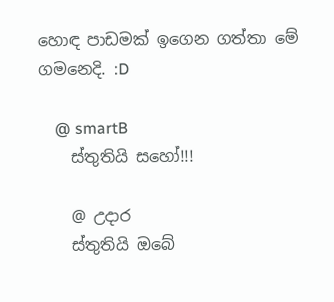හොඳ පාඩමක් ඉගෙන ගත්තා මේ ගමනෙදි. :D

    @ smartB
    ස්තුතියි සහෝ!!!

    @ උදාර
    ස්තුතියි ඔබේ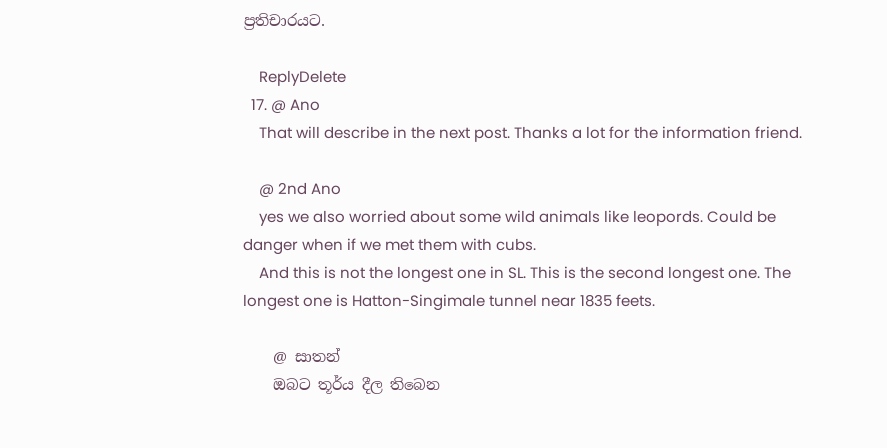ප්‍රතිචාරයට.

    ReplyDelete
  17. @ Ano
    That will describe in the next post. Thanks a lot for the information friend.

    @ 2nd Ano
    yes we also worried about some wild animals like leopords. Could be danger when if we met them with cubs.
    And this is not the longest one in SL. This is the second longest one. The longest one is Hatton-Singimale tunnel near 1835 feets.

    @ සාතන්
    ඔබට තූර්ය දීල තිබෙන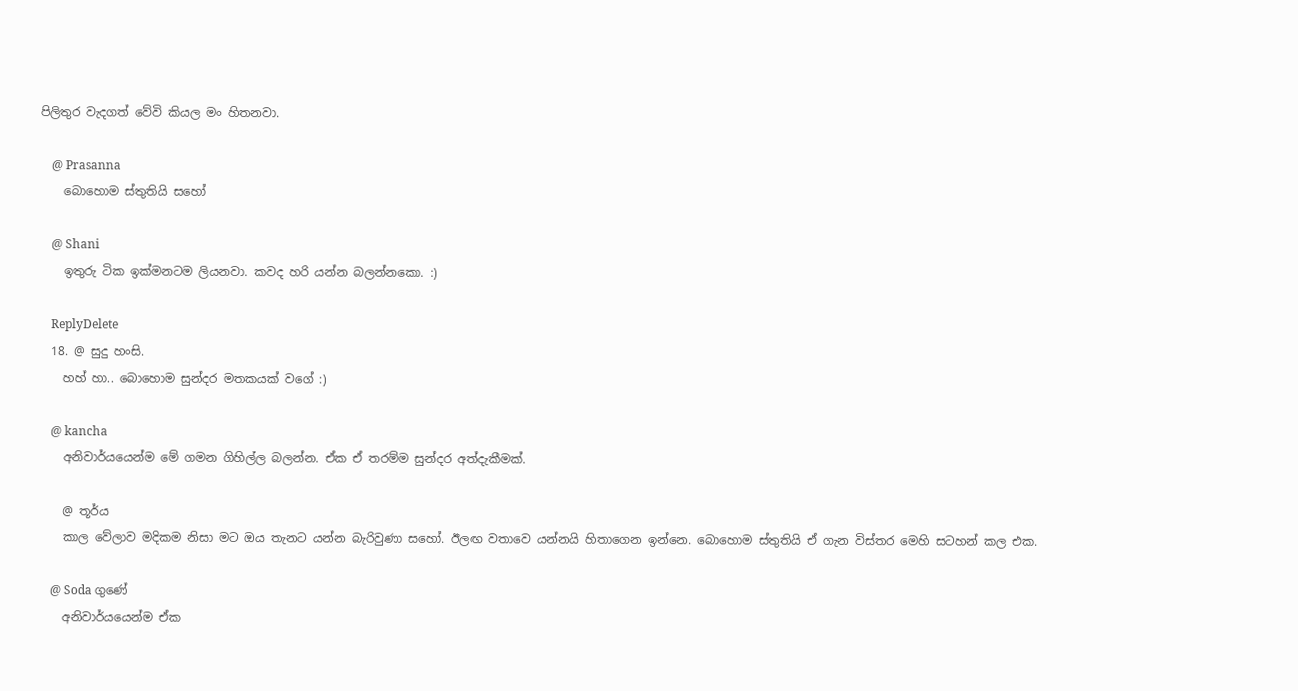පිලිතුර වැදගත් වේවි කියල මං හිතනවා.

    @ Prasanna
    බොහොම ස්තුතියි සහෝ

    @ Shani
    ඉතුරු ටික ඉක්මනටම ලියනවා. කවද හරි යන්න බලන්නකො. :)

    ReplyDelete
  18. @ සුදු හංසි.
    හහ් හා.. බොහොම සුන්දර මතකයක් වගේ :)

    @ kancha
    අනිවාර්යයෙන්ම මේ ගමන ගිහිල්ල බලන්න. ඒක ඒ තරම්ම සුන්දර අත්දැකීමක්.

    @ තූර්ය
    කාල වේලාව මදිකම නිසා මට ඔය තැනට යන්න බැරිවුණා සහෝ. ඊලඟ වතාවෙ යන්නයි හිතාගෙන ඉන්නෙ. බොහොම ස්තුතියි ඒ ගැන විස්තර මෙහි සටහන් කල එක.

    @ Soda ගුණේ
    අනිවාර්යයෙන්ම ඒක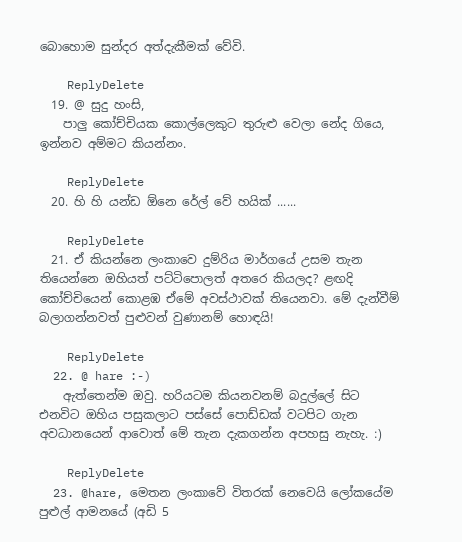බොහොම සුන්දර අත්දැකීමක් වේවි.

    ReplyDelete
  19. @ සුදු හංසි,
    පාලු කෝච්චියක කොල්ලෙකුට තුරුළු වෙලා නේද ගියෙ, ඉන්නව අම්මට කියන්නං.

    ReplyDelete
  20. හි හි යන්ඩ ඕනෙ රේල් වේ හයික් ......

    ReplyDelete
  21. ඒ කියන්නෙ ලංකාවෙ දුම්රිය මාර්ගයේ උසම තැන තියෙන්නෙ ඔහියත් පට්ටිපොලත් අතරෙ කියලද? ළඟදි කෝච්චියෙන් කොළඹ ඒමේ අවස්ථාවක් තියෙනවා. මේ දැන්වීම් බලාගන්නවත් පුළුවන් වුණානම් හොඳයි!

    ReplyDelete
  22. @ hare :-)
    ඇත්තෙන්ම ඔවු. හරියටම කියනවනම් බදුල්ලේ සිට එනවිට ඔහිය පසුකලාට පස්සේ පොඩ්ඩක් වටපිට ගැන අවධානයෙන් ආවොත් මේ තැන දැකගන්න අපහසු නැහැ. :)

    ReplyDelete
  23. @hare, මෙතන ලංකාවේ විතරක් නෙවෙයි ලෝකයේම පුළුල් ආමනයේ (අඩි 5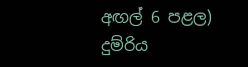අඟල් 6 පළල) දුම්රිය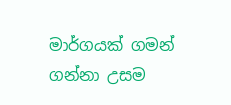මාර්ගයක් ගමන් ගන්නා උසම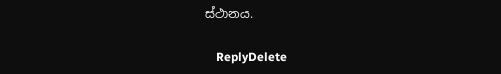ස්ථානය.

    ReplyDelete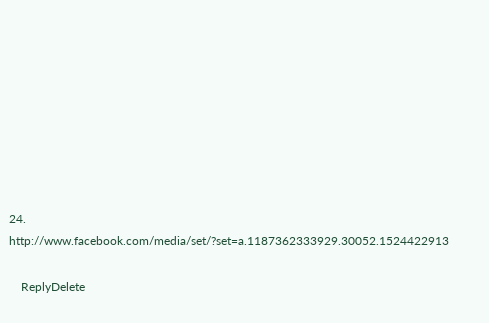24. http://www.facebook.com/media/set/?set=a.1187362333929.30052.1524422913

    ReplyDelete